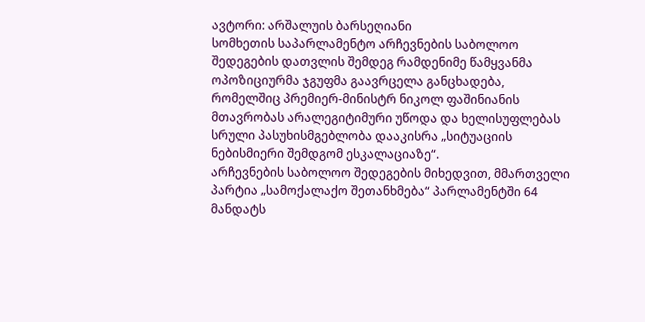ავტორი: არშალუის ბარსეღიანი
სომხეთის საპარლამენტო არჩევნების საბოლოო შედეგების დათვლის შემდეგ რამდენიმე წამყვანმა ოპოზიციურმა ჯგუფმა გაავრცელა განცხადება, რომელშიც პრემიერ-მინისტრ ნიკოლ ფაშინიანის მთავრობას არალეგიტიმური უწოდა და ხელისუფლებას სრული პასუხისმგებლობა დააკისრა „სიტუაციის ნებისმიერი შემდგომ ესკალაციაზე“.
არჩევნების საბოლოო შედეგების მიხედვით, მმართველი პარტია „სამოქალაქო შეთანხმება“ პარლამენტში 64 მანდატს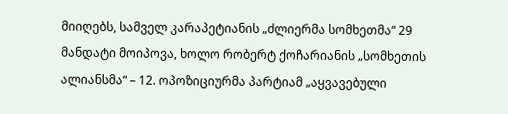მიიღებს, სამველ კარაპეტიანის „ძლიერმა სომხეთმა“ 29 მანდატი მოიპოვა, ხოლო რობერტ ქოჩარიანის „სომხეთის ალიანსმა“ – 12. ოპოზიციურმა პარტიამ „აყვავებული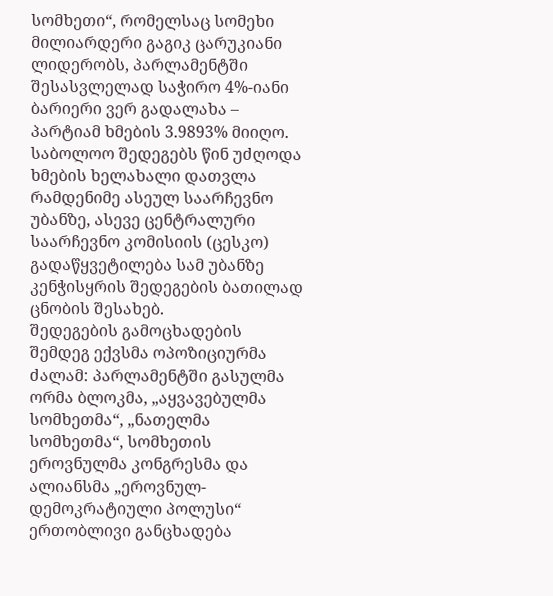სომხეთი“, რომელსაც სომეხი მილიარდერი გაგიკ ცარუკიანი ლიდერობს, პარლამენტში შესასვლელად საჭირო 4%-იანი ბარიერი ვერ გადალახა – პარტიამ ხმების 3.9893% მიიღო.
საბოლოო შედეგებს წინ უძღოდა ხმების ხელახალი დათვლა რამდენიმე ასეულ საარჩევნო უბანზე, ასევე ცენტრალური საარჩევნო კომისიის (ცესკო) გადაწყვეტილება სამ უბანზე კენჭისყრის შედეგების ბათილად ცნობის შესახებ.
შედეგების გამოცხადების შემდეგ ექვსმა ოპოზიციურმა ძალამ: პარლამენტში გასულმა ორმა ბლოკმა, „აყვავებულმა სომხეთმა“, „ნათელმა სომხეთმა“, სომხეთის ეროვნულმა კონგრესმა და ალიანსმა „ეროვნულ-დემოკრატიული პოლუსი“ ერთობლივი განცხადება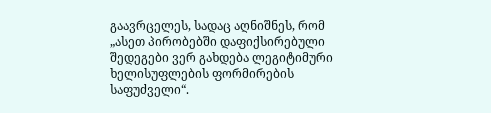გაავრცელეს, სადაც აღნიშნეს, რომ „ასეთ პირობებში დაფიქსირებული შედეგები ვერ გახდება ლეგიტიმური ხელისუფლების ფორმირების საფუძველი“.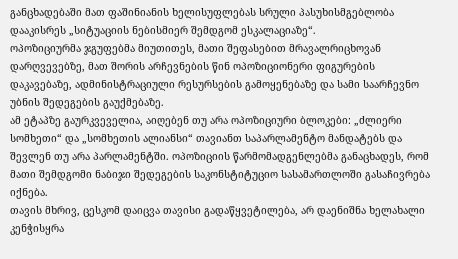განცხადებაში მათ ფაშინიანის ხელისუფლებას სრული პასუხისმგებლობა დააკისრეს „სიტუაციის ნებისმიერ შემდგომ ესკალაციაზე“.
ოპოზიციურმა ჯგუფებმა მიუთითეს, მათი შეფასებით მრავალრიცხოვან დარღვევებზე, მათ შორის არჩევნების წინ ოპოზიციონერი ფიგურების დაკავებაზე, ადმინისტრაციული რესურსების გამოყენებაზე და სამი საარჩევნო უბნის შედეგების გაუქმებაზე.
ამ ეტაპზე გაურკვეველია, აიღებენ თუ არა ოპოზიციური ბლოკები: „ძლიერი სომხეთი“ და „სომხეთის ალიანსი“ თავიანთ საპარლამენტო მანდატებს და შევლენ თუ არა პარლამენტში. ოპოზიციის წარმომადგენლებმა განაცხადეს, რომ მათი შემდგომი ნაბიჯი შედეგების საკონსტიტუციო სასამართლოში გასაჩივრება იქნება.
თავის მხრივ, ცესკომ დაიცვა თავისი გადაწყვეტილება, არ დაენიშნა ხელახალი კენჭისყრა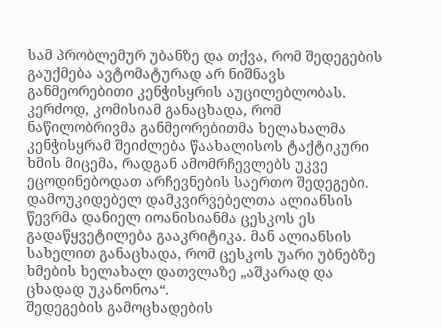სამ პრობლემურ უბანზე და თქვა, რომ შედეგების გაუქმება ავტომატურად არ ნიშნავს განმეორებითი კენჭისყრის აუცილებლობას. კერძოდ, კომისიამ განაცხადა, რომ ნაწილობრივმა განმეორებითმა ხელახალმა კენჭისყრამ შეიძლება წაახალისოს ტაქტიკური ხმის მიცემა, რადგან ამომრჩევლებს უკვე ეცოდინებოდათ არჩევნების საერთო შედეგები.
დამოუკიდებელ დამკვირვებელთა ალიანსის წევრმა დანიელ იოანისიანმა ცესკოს ეს გადაწყვეტილება გააკრიტიკა. მან ალიანსის სახელით განაცხადა, რომ ცესკოს უარი უბნებზე ხმების ხელახალ დათვლაზე „აშკარად და ცხადად უკანონოა“.
შედეგების გამოცხადების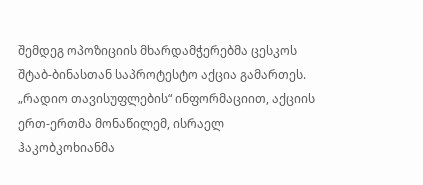შემდეგ ოპოზიციის მხარდამჭერებმა ცესკოს შტაბ-ბინასთან საპროტესტო აქცია გამართეს. „რადიო თავისუფლების“ ინფორმაციით, აქციის ერთ-ერთმა მონაწილემ, ისრაელ ჰაკობკოხიანმა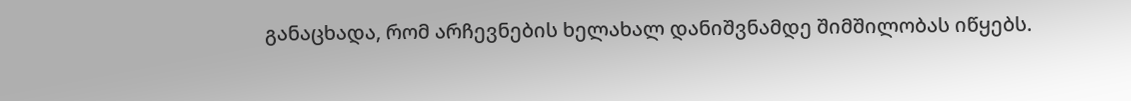განაცხადა, რომ არჩევნების ხელახალ დანიშვნამდე შიმშილობას იწყებს.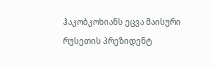ჰაკობკოხიანს ეცვა მაისური რუსეთის პრეზიდენტ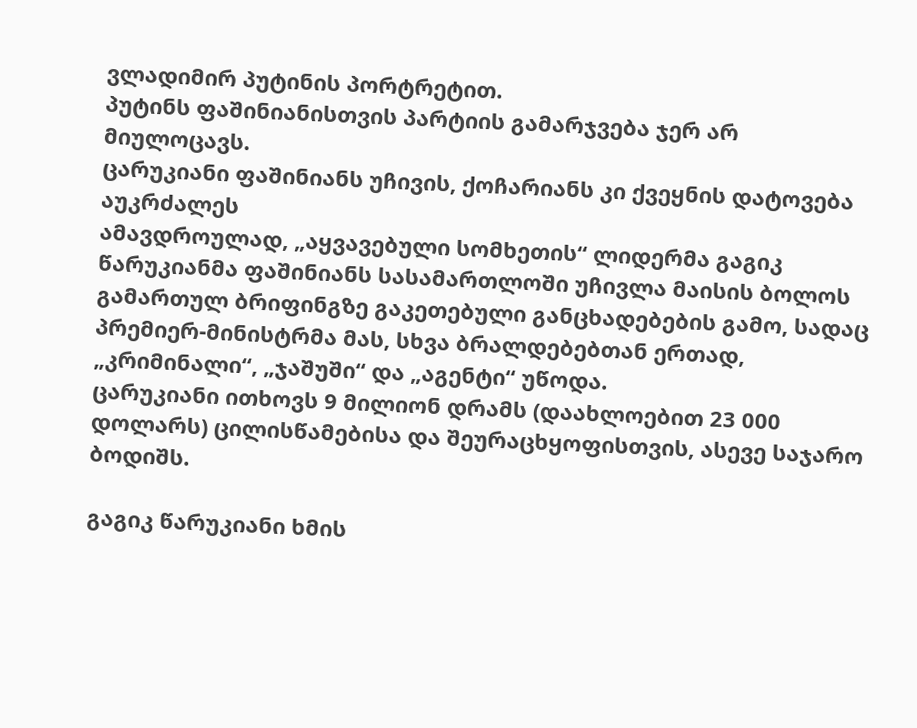ვლადიმირ პუტინის პორტრეტით.
პუტინს ფაშინიანისთვის პარტიის გამარჯვება ჯერ არ მიულოცავს.
ცარუკიანი ფაშინიანს უჩივის, ქოჩარიანს კი ქვეყნის დატოვება აუკრძალეს
ამავდროულად, „აყვავებული სომხეთის“ ლიდერმა გაგიკ წარუკიანმა ფაშინიანს სასამართლოში უჩივლა მაისის ბოლოს გამართულ ბრიფინგზე გაკეთებული განცხადებების გამო, სადაც პრემიერ-მინისტრმა მას, სხვა ბრალდებებთან ერთად, „კრიმინალი“, „ჯაშუში“ და „აგენტი“ უწოდა.
ცარუკიანი ითხოვს 9 მილიონ დრამს (დაახლოებით 23 000 დოლარს) ცილისწამებისა და შეურაცხყოფისთვის, ასევე საჯარო ბოდიშს.

გაგიკ წარუკიანი ხმის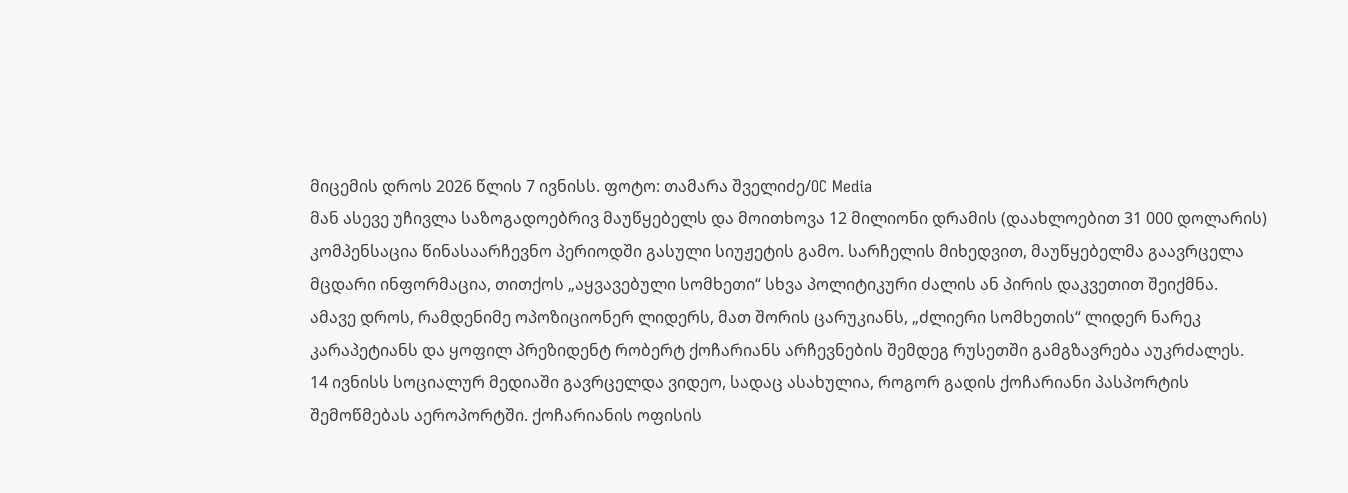მიცემის დროს 2026 წლის 7 ივნისს. ფოტო: თამარა შველიძე/OC Media
მან ასევე უჩივლა საზოგადოებრივ მაუწყებელს და მოითხოვა 12 მილიონი დრამის (დაახლოებით 31 000 დოლარის) კომპენსაცია წინასაარჩევნო პერიოდში გასული სიუჟეტის გამო. სარჩელის მიხედვით, მაუწყებელმა გაავრცელა მცდარი ინფორმაცია, თითქოს „აყვავებული სომხეთი“ სხვა პოლიტიკური ძალის ან პირის დაკვეთით შეიქმნა.
ამავე დროს, რამდენიმე ოპოზიციონერ ლიდერს, მათ შორის ცარუკიანს, „ძლიერი სომხეთის“ ლიდერ ნარეკ კარაპეტიანს და ყოფილ პრეზიდენტ რობერტ ქოჩარიანს არჩევნების შემდეგ რუსეთში გამგზავრება აუკრძალეს.
14 ივნისს სოციალურ მედიაში გავრცელდა ვიდეო, სადაც ასახულია, როგორ გადის ქოჩარიანი პასპორტის შემოწმებას აეროპორტში. ქოჩარიანის ოფისის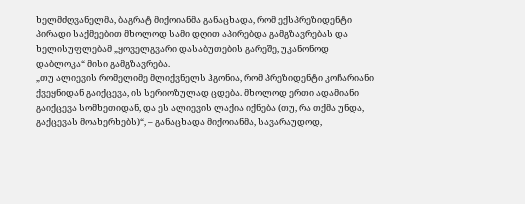ხელმძღვანელმა, ბაგრატ მიქოიანმა განაცხადა, რომ ექსპრეზიდენტი პირადი საქმეებით მხოლოდ სამი დღით აპირებდა გამგზავრებას და ხელისუფლებამ „ყოველგვარი დასაბუთების გარეშე, უკანონოდ დაბლოკა“ მისი გამგზავრება.
„თუ ალიევის რომელიმე მლიქვნელს ჰგონია, რომ პრეზიდენტი კოჩარიანი ქვეყნიდან გაიქცევა, ის სერიოზულად ცდება. მხოლოდ ერთი ადამიანი გაიქცევა სომხეთიდან, და ეს ალიევის ლაქია იქნება (თუ, რა თქმა უნდა, გაქცევას მოახერხებს)“, – განაცხადა მიქოიანმა, სავარაუდოდ,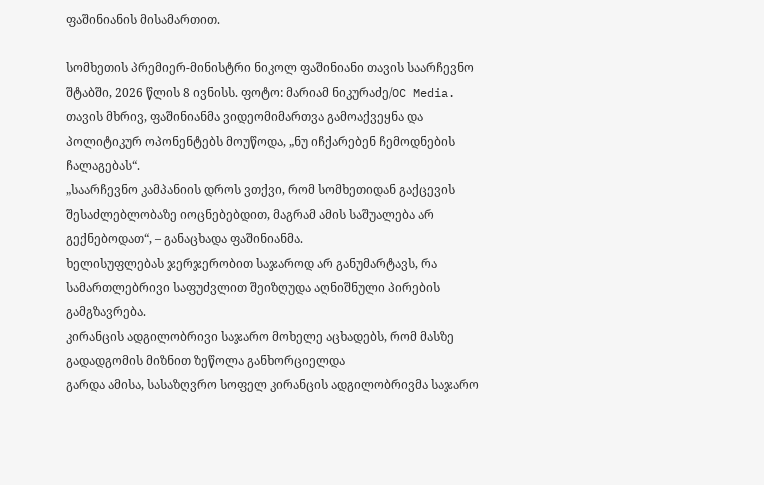ფაშინიანის მისამართით.

სომხეთის პრემიერ-მინისტრი ნიკოლ ფაშინიანი თავის საარჩევნო შტაბში, 2026 წლის 8 ივნისს. ფოტო: მარიამ ნიკურაძე/OC Media.
თავის მხრივ, ფაშინიანმა ვიდეომიმართვა გამოაქვეყნა და პოლიტიკურ ოპონენტებს მოუწოდა, „ნუ იჩქარებენ ჩემოდნების ჩალაგებას“.
„საარჩევნო კამპანიის დროს ვთქვი, რომ სომხეთიდან გაქცევის შესაძლებლობაზე იოცნებებდით, მაგრამ ამის საშუალება არ გექნებოდათ“, – განაცხადა ფაშინიანმა.
ხელისუფლებას ჯერჯერობით საჯაროდ არ განუმარტავს, რა სამართლებრივი საფუძვლით შეიზღუდა აღნიშნული პირების გამგზავრება.
კირანცის ადგილობრივი საჯარო მოხელე აცხადებს, რომ მასზე გადადგომის მიზნით ზეწოლა განხორციელდა
გარდა ამისა, სასაზღვრო სოფელ კირანცის ადგილობრივმა საჯარო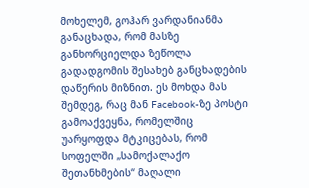მოხელემ, გოჰარ ვარდანიანმა განაცხადა, რომ მასზე განხორციელდა ზეწოლა გადადგომის შესახებ განცხადების დაწერის მიზნით. ეს მოხდა მას შემდეგ, რაც მან Facebook-ზე პოსტი გამოაქვეყნა, რომელშიც უარყოფდა მტკიცებას, რომ სოფელში „სამოქალაქო შეთანხმების“ მაღალი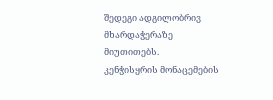შედეგი ადგილობრივ მხარდაჭერაზე მიუთითებს.
კენჭისყრის მონაცემების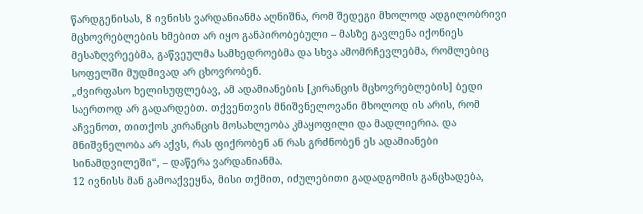წარდგენისას, 8 ივნისს ვარდანიანმა აღნიშნა, რომ შედეგი მხოლოდ ადგილობრივი მცხოვრებლების ხმებით არ იყო განპირობებული – მასზე გავლენა იქონიეს მესაზღვრეებმა, გაწვეულმა სამხედროებმა და სხვა ამომრჩევლებმა, რომლებიც სოფელში მუდმივად არ ცხოვრობენ.
„ძვირფასო ხელისუფლებავ, ამ ადამიანების [კირანცის მცხოვრებლების] ბედი საერთოდ არ გადარდებთ. თქვენთვის მნიშვნელოვანი მხოლოდ ის არის, რომ აჩვენოთ, თითქოს კირანცის მოსახლეობა კმაყოფილი და მადლიერია. და მნიშვნელობა არ აქვს, რას ფიქრობენ ან რას გრძნობენ ეს ადამიანები სინამდვილეში“, – დაწერა ვარდანიანმა.
12 ივნისს მან გამოაქვეყნა, მისი თქმით, იძულებითი გადადგომის განცხადება,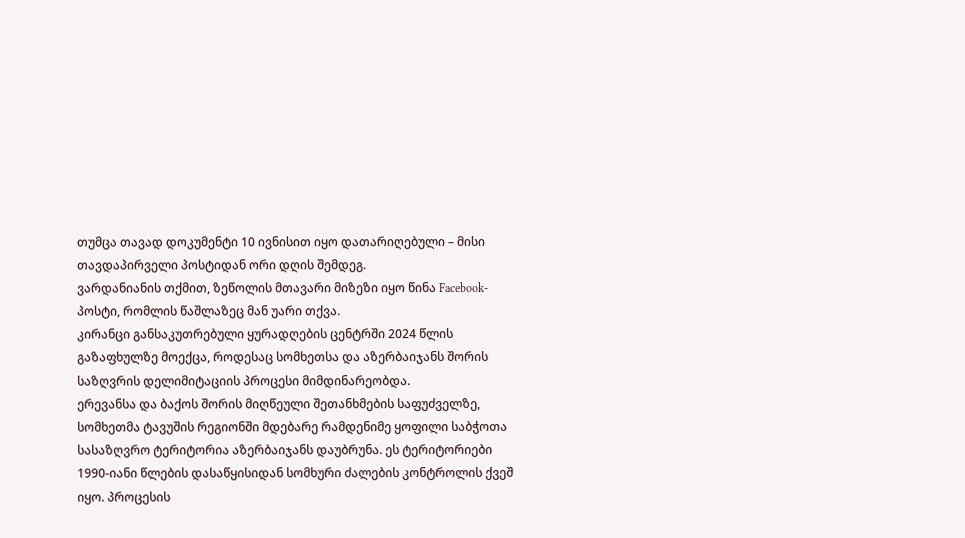თუმცა თავად დოკუმენტი 10 ივნისით იყო დათარიღებული – მისი თავდაპირველი პოსტიდან ორი დღის შემდეგ.
ვარდანიანის თქმით, ზეწოლის მთავარი მიზეზი იყო წინა Facebook-პოსტი, რომლის წაშლაზეც მან უარი თქვა.
კირანცი განსაკუთრებული ყურადღების ცენტრში 2024 წლის გაზაფხულზე მოექცა, როდესაც სომხეთსა და აზერბაიჯანს შორის საზღვრის დელიმიტაციის პროცესი მიმდინარეობდა.
ერევანსა და ბაქოს შორის მიღწეული შეთანხმების საფუძველზე, სომხეთმა ტავუშის რეგიონში მდებარე რამდენიმე ყოფილი საბჭოთა სასაზღვრო ტერიტორია აზერბაიჯანს დაუბრუნა. ეს ტერიტორიები 1990-იანი წლების დასაწყისიდან სომხური ძალების კონტროლის ქვეშ იყო. პროცესის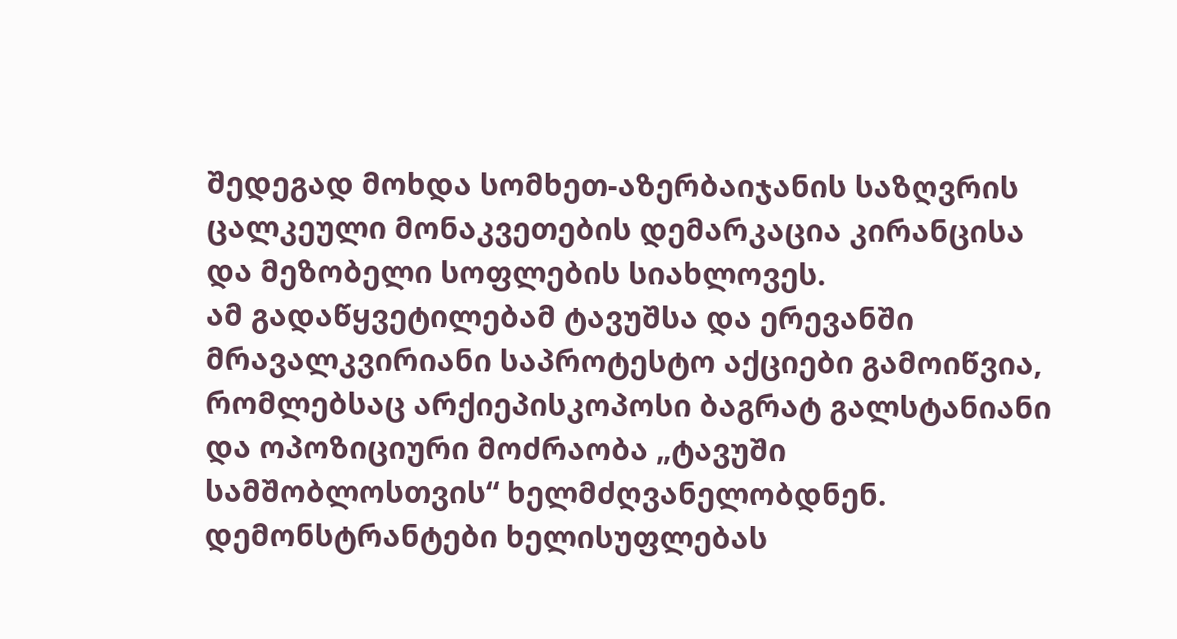შედეგად მოხდა სომხეთ-აზერბაიჯანის საზღვრის ცალკეული მონაკვეთების დემარკაცია კირანცისა და მეზობელი სოფლების სიახლოვეს.
ამ გადაწყვეტილებამ ტავუშსა და ერევანში მრავალკვირიანი საპროტესტო აქციები გამოიწვია, რომლებსაც არქიეპისკოპოსი ბაგრატ გალსტანიანი და ოპოზიციური მოძრაობა „ტავუში სამშობლოსთვის“ ხელმძღვანელობდნენ. დემონსტრანტები ხელისუფლებას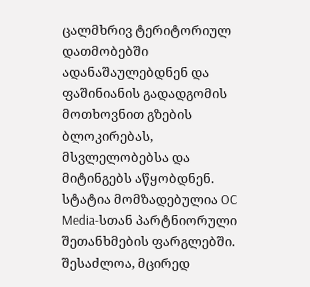ცალმხრივ ტერიტორიულ დათმობებში ადანაშაულებდნენ და ფაშინიანის გადადგომის მოთხოვნით გზების ბლოკირებას, მსვლელობებსა და მიტინგებს აწყობდნენ.
სტატია მომზადებულია OC Media-სთან პარტნიორული შეთანხმების ფარგლებში. შესაძლოა, მცირედ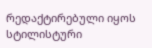რედაქტირებული იყოს სტილისტური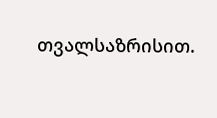თვალსაზრისით.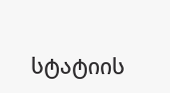სტატიის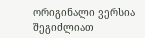ორიგინალი ვერსია შეგიძლიათ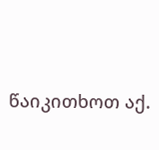წაიკითხოთ აქ.